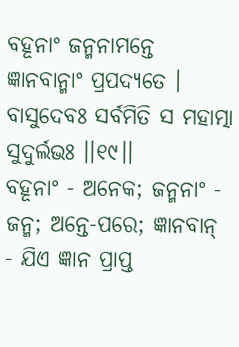ବହୂନାଂ ଜନ୍ମନାମନ୍ତେ ଜ୍ଞାନବାନ୍ମାଂ ପ୍ରପଦ୍ୟତେ ।
ବାସୁଦେବଃ ସର୍ବମିତି ସ ମହାତ୍ମା ସୁଦୁର୍ଲଭଃ ।।୧୯।।
ବହୂନାଂ - ଅନେକ; ଜନ୍ମନାଂ - ଜନ୍ମ; ଅନ୍ତେ-ପରେ; ଜ୍ଞାନବାନ୍ - ଯିଏ ଜ୍ଞାନ ପ୍ରାପ୍ତ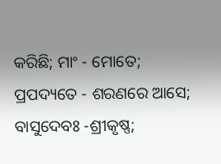କରିଛି; ମାଂ - ମୋତେ; ପ୍ରପଦ୍ୟତେ - ଶରଣରେ ଆସେ; ବାସୁଦେବଃ -ଶ୍ରୀକୃଷ୍ଣ;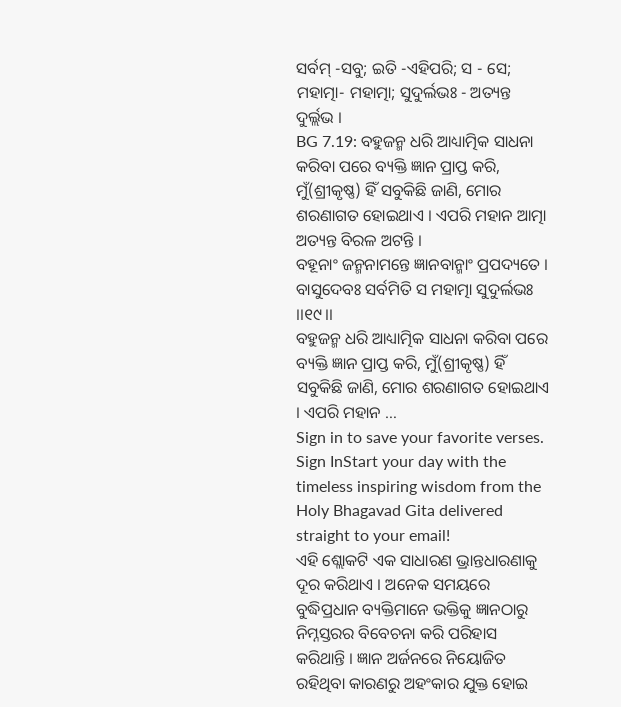ସର୍ବମ୍ -ସବୁ; ଇତି -ଏହିପରି; ସ - ସେ; ମହାତ୍ମା- ମହାତ୍ମା; ସୁଦୁର୍ଲଭଃ - ଅତ୍ୟନ୍ତ ଦୁର୍ଲ୍ଲଭ ।
BG 7.19: ବହୁଜନ୍ମ ଧରି ଆଧ୍ୟାତ୍ମିକ ସାଧନା କରିବା ପରେ ବ୍ୟକ୍ତି ଜ୍ଞାନ ପ୍ରାପ୍ତ କରି, ମୁଁ(ଶ୍ରୀକୃଷ୍ଣ) ହିଁ ସବୁକିଛି ଜାଣି, ମୋର ଶରଣାଗତ ହୋଇଥାଏ । ଏପରି ମହାନ ଆତ୍ମା ଅତ୍ୟନ୍ତ ବିରଳ ଅଟନ୍ତି ।
ବହୂନାଂ ଜନ୍ମନାମନ୍ତେ ଜ୍ଞାନବାନ୍ମାଂ ପ୍ରପଦ୍ୟତେ ।
ବାସୁଦେବଃ ସର୍ବମିତି ସ ମହାତ୍ମା ସୁଦୁର୍ଲଭଃ ।।୧୯।।
ବହୁଜନ୍ମ ଧରି ଆଧ୍ୟାତ୍ମିକ ସାଧନା କରିବା ପରେ ବ୍ୟକ୍ତି ଜ୍ଞାନ ପ୍ରାପ୍ତ କରି, ମୁଁ(ଶ୍ରୀକୃଷ୍ଣ) ହିଁ ସବୁକିଛି ଜାଣି, ମୋର ଶରଣାଗତ ହୋଇଥାଏ । ଏପରି ମହାନ …
Sign in to save your favorite verses.
Sign InStart your day with the timeless inspiring wisdom from the Holy Bhagavad Gita delivered straight to your email!
ଏହି ଶ୍ଲୋକଟି ଏକ ସାଧାରଣ ଭ୍ରାନ୍ତଧାରଣାକୁ ଦୂର କରିଥାଏ । ଅନେକ ସମୟରେ ବୁଦ୍ଧିପ୍ରଧାନ ବ୍ୟକ୍ତିମାନେ ଭକ୍ତିକୁ ଜ୍ଞାନଠାରୁ ନିମ୍ନସ୍ତରର ବିବେଚନା କରି ପରିହାସ କରିଥାନ୍ତି । ଜ୍ଞାନ ଅର୍ଜନରେ ନିୟୋଜିତ ରହିଥିବା କାରଣରୁ ଅହଂକାର ଯୁକ୍ତ ହୋଇ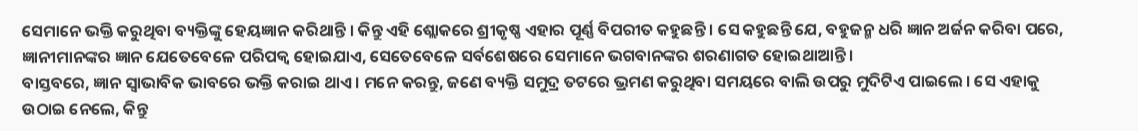ସେମାନେ ଭକ୍ତି କରୁଥିବା ବ୍ୟକ୍ତିଙ୍କୁ ହେୟଜ୍ଞାନ କରିଥାନ୍ତି । କିନ୍ତୁ ଏହି ଶ୍ଲୋକରେ ଶ୍ରୀକୃଷ୍ଣ ଏହାର ପୂର୍ଣ୍ଣ ବିପରୀତ କହୁଛନ୍ତି । ସେ କହୁଛନ୍ତି ଯେ, ବହୁଜନ୍ମ ଧରି ଜ୍ଞାନ ଅର୍ଜନ କରିବା ପରେ, ଜ୍ଞାନୀମାନଙ୍କର ଜ୍ଞାନ ଯେତେବେଳେ ପରିପକ୍ୱ ହୋଇଯାଏ, ସେତେବେଳେ ସର୍ବଶେଷରେ ସେମାନେ ଭଗବାନଙ୍କର ଶରଣାଗତ ହୋଇଥାଆନ୍ତି ।
ବାସ୍ତବରେ, ଜ୍ଞାନ ସ୍ୱାଭାବିକ ଭାବରେ ଭକ୍ତି କରାଇ ଥାଏ । ମନେ କରନ୍ତୁ, ଜଣେ ବ୍ୟକ୍ତି ସମୁଦ୍ର ତଟରେ ଭ୍ରମଣ କରୁଥିବା ସମୟରେ ବାଲି ଉପରୁ ମୁଦିଟିଏ ପାଇଲେ । ସେ ଏହାକୁ ଉଠାଇ ନେଲେ, କିନ୍ତୁ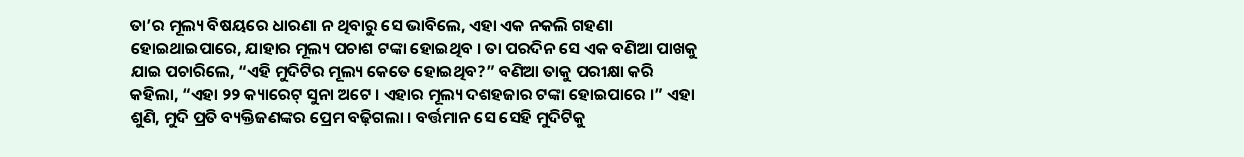ତା’ର ମୂଲ୍ୟ ବିଷୟରେ ଧାରଣା ନ ଥିବାରୁ ସେ ଭାବିଲେ, ଏହା ଏକ ନକଲି ଗହଣା ହୋଇଥାଇପାରେ, ଯାହାର ମୂଲ୍ୟ ପଚାଶ ଟଙ୍କା ହୋଇଥିବ । ତା ପରଦିନ ସେ ଏକ ବଣିଆ ପାଖକୁ ଯାଇ ପଚାରିଲେ, “ଏହି ମୁଦିଟିର ମୂଲ୍ୟ କେତେ ହୋଇଥିବ?” ବଣିଆ ତାକୁ ପରୀକ୍ଷା କରି କହିଲା, “ଏହା ୨୨ କ୍ୟାରେଟ୍ ସୁନା ଅଟେ । ଏହାର ମୂଲ୍ୟ ଦଶହଜାର ଟଙ୍କା ହୋଇପାରେ ।” ଏହା ଶୁଣି, ମୁଦି ପ୍ରତି ବ୍ୟକ୍ତିଜଣଙ୍କର ପ୍ରେମ ବଢ଼ିଗଲା । ବର୍ତ୍ତମାନ ସେ ସେହି ମୁଦିଟିକୁ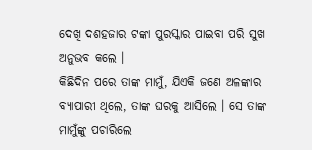ଦେଖି ଦଶହଜାର ଟଙ୍କା ପୁରସ୍କାର ପାଇବା ପରି ସୁଖ ଅନୁଭବ କଲେ ।
କିଛିଦିନ ପରେ ତାଙ୍କ ମାମୁଁ, ଯିଏକି ଜଣେ ଅଳଙ୍କାର ବ୍ୟାପାରୀ ଥିଲେ, ତାଙ୍କ ଘରକୁ ଆସିଲେ । ସେ ତାଙ୍କ ମାମୁଁଙ୍କୁ ପଚାରିଲେ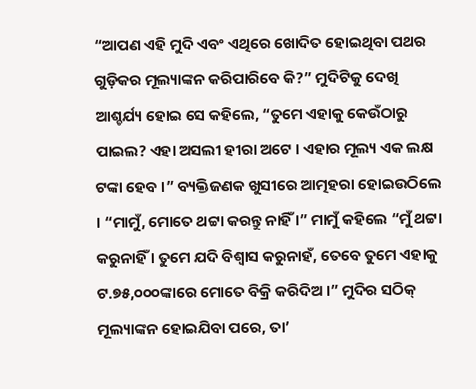“ଆପଣ ଏହି ମୁଦି ଏବଂ ଏଥିରେ ଖୋଦିତ ହୋଇଥିବା ପଥର ଗୁଡ଼ିକର ମୂଲ୍ୟାଙ୍କନ କରିପାରିବେ କି?” ମୁଦିଟିକୁ ଦେଖି ଆଶ୍ଚର୍ଯ୍ୟ ହୋଇ ସେ କହିଲେ, “ତୁମେ ଏହାକୁ କେଉଁଠାରୁ ପାଇଲ? ଏହା ଅସଲୀ ହୀରା ଅଟେ । ଏହାର ମୂଲ୍ୟ ଏକ ଲକ୍ଷ ଟଙ୍କା ହେବ ।” ବ୍ୟକ୍ତିଜଣକ ଖୁସୀରେ ଆତ୍ମହରା ହୋଇଉଠିଲେ । “ମାମୁଁ, ମୋତେ ଥଟ୍ଟା କରନ୍ତୁ ନାହିଁ ।” ମାମୁଁ କହିଲେ “ମୁଁ ଥଟ୍ଟା କରୁନାହିଁ । ତୁମେ ଯଦି ବିଶ୍ୱାସ କରୁନାହଁ, ତେବେ ତୁମେ ଏହାକୁ ଟ.୭୫,୦୦୦ଙ୍କାରେ ମୋତେ ବିକ୍ରି କରିଦିଅ ।” ମୁଦିର ସଠିକ୍ ମୂଲ୍ୟାଙ୍କନ ହୋଇଯିବା ପରେ, ତା’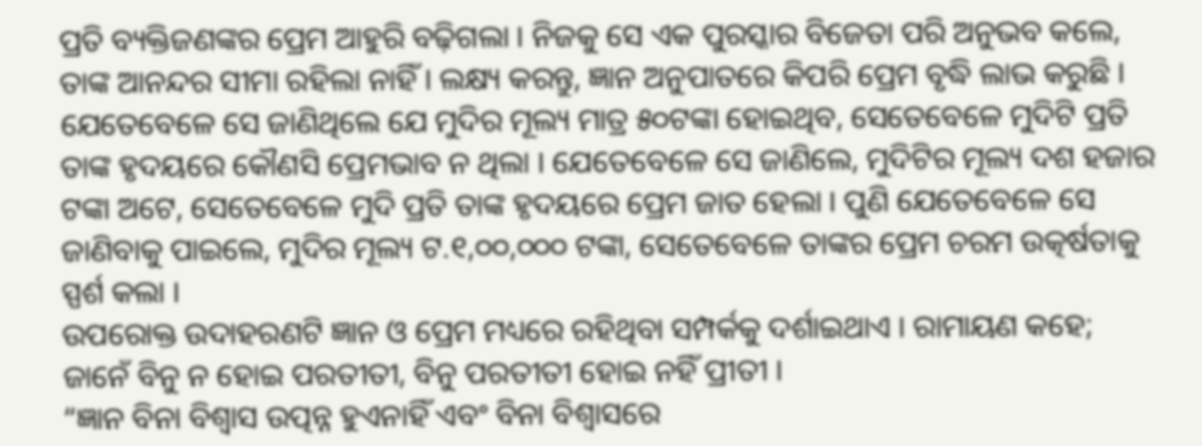ପ୍ରତି ବ୍ୟକ୍ତିଜଣଙ୍କର ପ୍ରେମ ଆହୁରି ବଢ଼ିଗଲା । ନିଜକୁ ସେ ଏକ ପୁରସ୍କାର ବିଜେତା ପରି ଅନୁଭବ କଲେ, ତାଙ୍କ ଆନନ୍ଦର ସୀମା ରହିଲା ନାହିଁ । ଲକ୍ଷ୍ୟ କରନ୍ତୁ, ଜ୍ଞାନ ଅନୁପାତରେ କିପରି ପ୍ରେମ ବୃଦ୍ଧି ଲାଭ କରୁଛି । ଯେତେବେଳେ ସେ ଜାଣିଥିଲେ ଯେ ମୁଦିର ମୂଲ୍ୟ ମାତ୍ର ୫୦ଟଙ୍କା ହୋଇଥିବ, ସେତେବେଳେ ମୁଦିଟି ପ୍ରତି ତାଙ୍କ ହୃଦୟରେ କୌଣସି ପ୍ରେମଭାବ ନ ଥିଲା । ଯେତେବେଳେ ସେ ଜାଣିଲେ, ମୁଦିଟିର ମୂଲ୍ୟ ଦଶ ହଜାର ଟଙ୍କା ଅଟେ, ସେତେବେଳେ ମୁଦି ପ୍ରତି ତାଙ୍କ ହୃଦୟରେ ପ୍ରେମ ଜାତ ହେଲା । ପୁଣି ଯେତେବେଳେ ସେ ଜାଣିବାକୁ ପାଇଲେ, ମୁଦିର ମୂଲ୍ୟ ଟ.୧,୦୦,୦୦୦ ଟଙ୍କା, ସେତେବେଳେ ତାଙ୍କର ପ୍ରେମ ଚରମ ଉତ୍କର୍ଷତାକୁ ସ୍ପର୍ଶ କଲା ।
ଉପରୋକ୍ତ ଉଦାହରଣଟି ଜ୍ଞାନ ଓ ପ୍ରେମ ମଧ୍ୟରେ ରହିଥିବା ସମ୍ପର୍କକୁ ଦର୍ଶାଇଥାଏ । ରାମାୟଣ କହେ;
ଜାନେଁ ବିନୁ ନ ହୋଇ ପରତୀତୀ, ବିନୁ ପରତୀତୀ ହୋଇ ନହିଁ ପ୍ରୀତୀ ।
“ଜ୍ଞାନ ବିନା ବିଶ୍ୱାସ ଉତ୍ପନ୍ନ ହୁଏନାହିଁ ଏବଂ ବିନା ବିଶ୍ୱାସରେ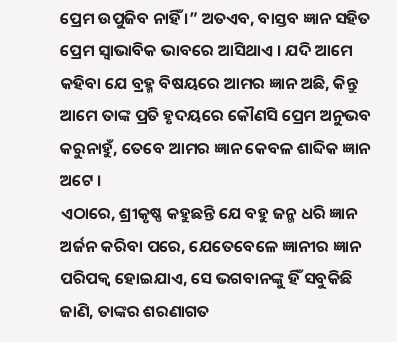ପ୍ରେମ ଉପୁଜିବ ନାହିଁ ।” ଅତଏବ, ବାସ୍ତବ ଜ୍ଞାନ ସହିତ ପ୍ରେମ ସ୍ୱାଭାବିକ ଭାବରେ ଆସିଥାଏ । ଯଦି ଆମେ କହିବା ଯେ ବ୍ରହ୍ମ ବିଷୟରେ ଆମର ଜ୍ଞାନ ଅଛି, କିନ୍ତୁ ଆମେ ତାଙ୍କ ପ୍ରତି ହୃଦୟରେ କୌଣସି ପ୍ରେମ ଅନୁଭବ କରୁନାହୁଁ, ତେବେ ଆମର ଜ୍ଞାନ କେବଳ ଶାବ୍ଦିକ ଜ୍ଞାନ ଅଟେ ।
ଏଠାରେ, ଶ୍ରୀକୃଷ୍ଣ କହୁଛନ୍ତି ଯେ ବହୁ ଜନ୍ମ ଧରି ଜ୍ଞାନ ଅର୍ଜନ କରିବା ପରେ, ଯେତେବେଳେ ଜ୍ଞାନୀର ଜ୍ଞାନ ପରିପକ୍ୱ ହୋଇଯାଏ, ସେ ଭଗବାନଙ୍କୁ ହିଁ ସବୁକିଛି ଜାଣି, ତାଙ୍କର ଶରଣାଗତ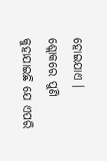ହୋଇଯାଏ । ଶ୍ଲୋକରେ ପୁଣି କୁହାଯାଇଛି ଯେ ଏପରି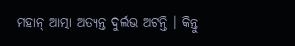ମହାନ୍ ଆତ୍ମା ଅତ୍ୟନ୍ତ ଦୁର୍ଲଭ ଅଟନ୍ତି । କିନ୍ତୁ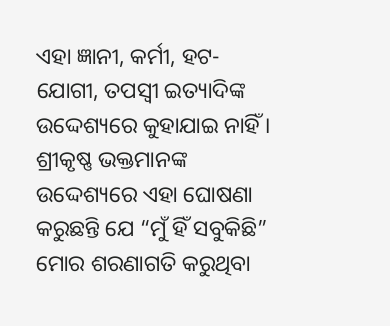ଏହା ଜ୍ଞାନୀ, କର୍ମୀ, ହଟ-ଯୋଗୀ, ତପସ୍ୱୀ ଇତ୍ୟାଦିଙ୍କ ଉଦ୍ଦେଶ୍ୟରେ କୁହାଯାଇ ନାହିଁ । ଶ୍ରୀକୃଷ୍ଣ ଭକ୍ତମାନଙ୍କ ଉଦ୍ଦେଶ୍ୟରେ ଏହା ଘୋଷଣା କରୁଛନ୍ତି ଯେ “ମୁଁ ହିଁ ସବୁକିଛି” ମୋର ଶରଣାଗତି କରୁଥିବା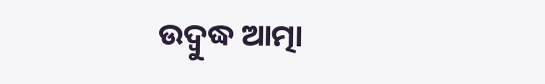ଉଦ୍ବୁଦ୍ଧ ଆତ୍ମା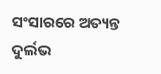ସଂସାରରେ ଅତ୍ୟନ୍ତ ଦୁର୍ଲଭ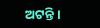ଅଟନ୍ତି ।